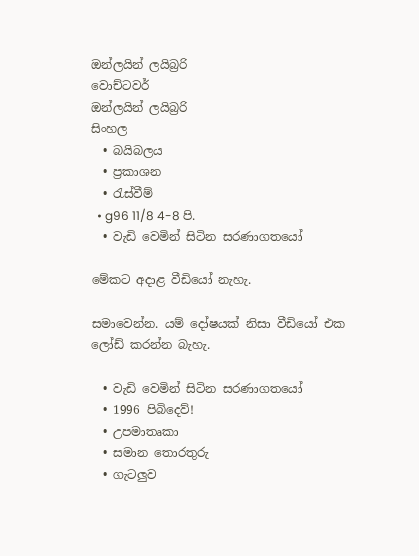ඔන්ලයින් ලයිබ්‍රරි
වොච්ටවර්
ඔන්ලයින් ලයිබ්‍රරි
සිංහල
  • බයිබලය
  • ප්‍රකාශන
  • රැස්වීම්
  • g96 11/8 4-8 පි.
  • වැඩි වෙමින් සිටින සරණාගතයෝ

මේකට අදාළ වීඩියෝ නැහැ.

සමාවෙන්න. යම් දෝෂයක් නිසා වීඩියෝ එක ලෝඩ් කරන්න බැහැ.

  • වැඩි වෙමින් සිටින සරණාගතයෝ
  • 1996 පිබිදෙව්!
  • උපමාතෘකා
  • සමාන තොරතුරු
  • ගැටලුව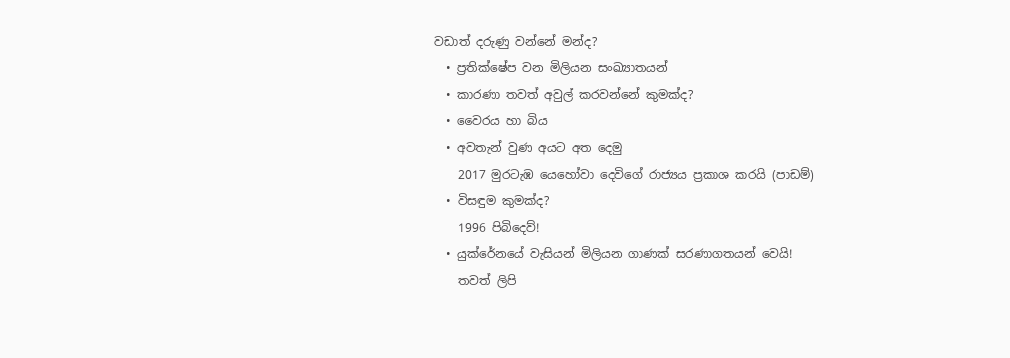වඩාත් දරුණු වන්නේ මන්ද?
  • ප්‍රතික්ෂේප වන මිලියන සංඛ්‍යාතයන්
  • කාරණා තවත් අවුල් කරවන්නේ කුමක්ද?
  • වෛරය හා බිය
  • අවතැන් වුණ අයට අත දෙමු
    2017 මුරටැඹ යෙහෝවා දෙවිගේ රාජ්‍යය ප්‍රකාශ කරයි (පාඩම්)
  • විසඳුම කුමක්ද?
    1996 පිබිදෙව්!
  • යුක්රේනයේ වැසියන් මිලියන ගාණක් සරණාගතයන් වෙයි!
    තවත් ලිපි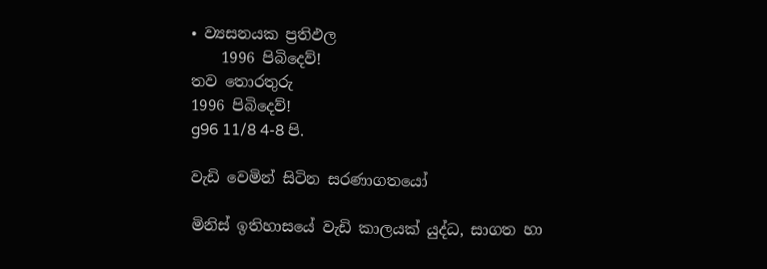• ව්‍යසනයක ප්‍රතිඵල
    1996 පිබිදෙව්!
තව තොරතුරු
1996 පිබිදෙව්!
g96 11/8 4-8 පි.

වැඩි වෙමින් සිටින සරණාගතයෝ

මිනිස් ඉතිහාසයේ වැඩි කාලයක් යුද්ධ, සාගත හා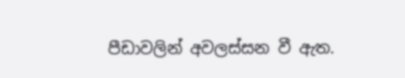පීඩාවලින් අවලස්සන වී ඇත.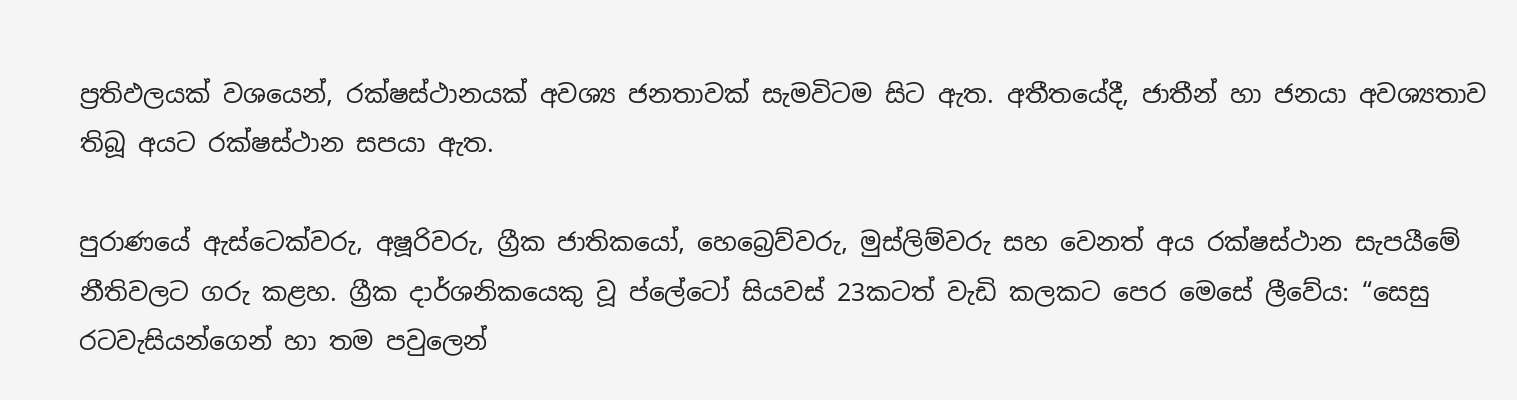ප්‍රතිඵලයක් වශයෙන්, රක්ෂස්ථානයක් අවශ්‍ය ජනතාවක් සැමවිටම සිට ඇත. අතීතයේදී, ජාතීන් හා ජනයා අවශ්‍යතාව තිබූ අයට රක්ෂස්ථාන සපයා ඇත.

පුරාණයේ ඇස්ටෙක්වරු, අෂූරිවරු, ග්‍රීක ජාතිකයෝ, හෙබ්‍රෙව්වරු, මුස්ලිම්වරු සහ වෙනත් අය රක්ෂස්ථාන සැපයීමේ නීතිවලට ගරු කළහ. ග්‍රීක දාර්ශනිකයෙකු වූ ප්ලේටෝ සියවස් 23කටත් වැඩි කලකට පෙර මෙසේ ලීවේය: “සෙසු රටවැසියන්ගෙන් හා තම පවුලෙන්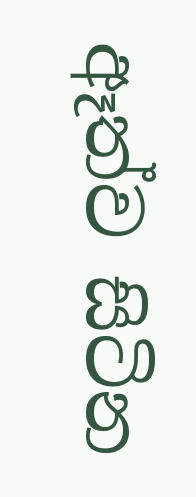ඈත්ව සිටින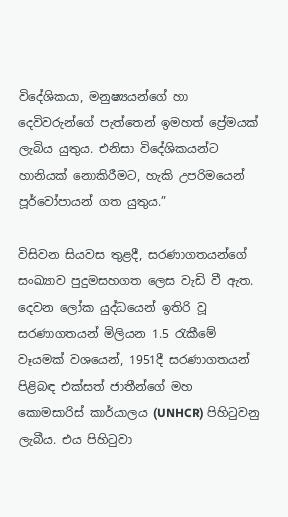විදේශිකයා, මනුෂ්‍යයන්ගේ හා දෙවිවරුන්ගේ පැත්තෙන් ඉමහත් ප්‍රේමයක් ලැබිය යුතුය. එනිසා විදේශිකයන්ට හානියක් නොකිරීමට, හැකි උපරිමයෙන් පූර්වෝපායන් ගත යුතුය.”

විසිවන සියවස තුළදී, සරණාගතයන්ගේ සංඛ්‍යාව පුදුමසහගත ලෙස වැඩි වී ඇත. දෙවන ලෝක යුද්ධයෙන් ඉතිරි වූ සරණාගතයන් මිලියන 1.5 රැකීමේ වෑයමක් වශයෙන්, 1951දී සරණාගතයන් පිළිබඳ එක්සත් ජාතීන්ගේ මහ කොමසාරිස් කාර්යාලය (UNHCR) පිහිටුවනු ලැබීය. එය පිහිටුවා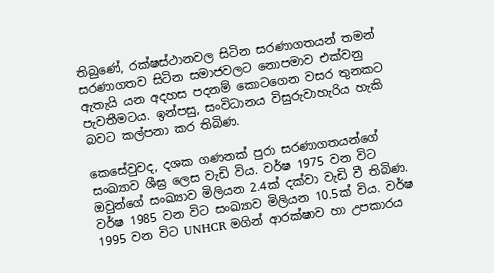තිබුණේ, රක්ෂස්ථානවල සිටින සරණාගතයන් තමන් සරණාගතව සිටින සමාජවලට නොපමාව එක්වනු ඇතැයි යන අදහස පදනම් කොටගෙන වසර තුනකට පැවතීමටය. ඉන්පසු, සංවිධානය විසුරුවාහැරිය හැකි බවට කල්පනා කර තිබිණ.

කෙසේවුවද, දශක ගණනක් පුරා සරණාගතයන්ගේ සංඛ්‍යාව ශීඝ්‍ර ලෙස වැඩි විය. වර්ෂ 1975 වන විට ඔවුන්ගේ සංඛ්‍යාව මිලියන 2.4ක් දක්වා වැඩි වී තිබිණ. වර්ෂ 1985 වන විට සංඛ්‍යාව මිලියන 10.5ක් විය. වර්ෂ 1995 වන විට UNHCR මගින් ආරක්ෂාව හා උපකාරය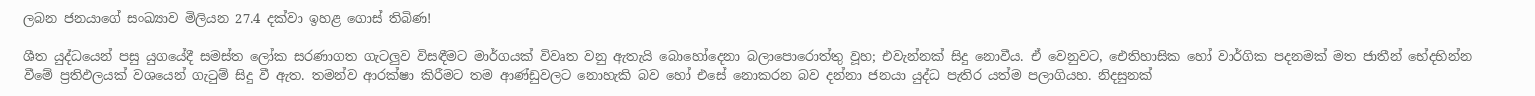ලබන ජනයාගේ සංඛ්‍යාව මිලියන 27.4 දක්වා ඉහළ ගොස් තිබිණ!

ශීත යුද්ධයෙන් පසු යුගයේදී සමස්ත ලෝක සරණාගත ගැටලුව විසඳීමට මාර්ගයක් විවෘත වනු ඇතැයි බොහෝදෙනා බලාපොරොත්තු වූහ; එවැන්නක් සිදු නොවීය. ඒ වෙනුවට, ඓතිහාසික හෝ වාර්ගික පදනමක් මත ජාතීන් භේදභින්න වීමේ ප්‍රතිඵලයක් වශයෙන් ගැටුම් සිදු වී ඇත. තමන්ව ආරක්ෂා කිරීමට තම ආණ්ඩුවලට නොහැකි බව හෝ එසේ නොකරන බව දන්නා ජනයා යුද්ධ පැතිර යත්ම පලාගියහ. නිදසුනක්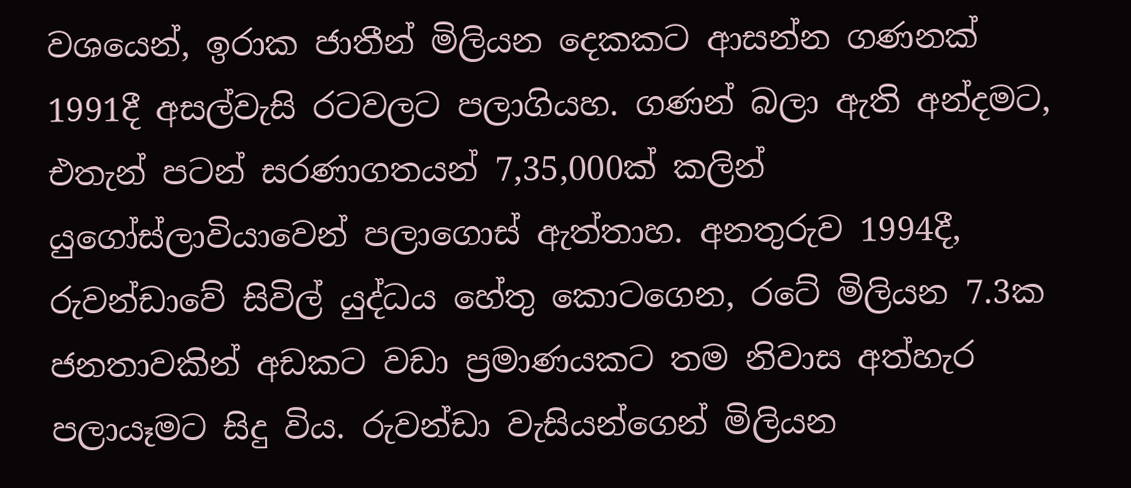වශයෙන්, ඉරාක ජාතීන් මිලියන දෙකකට ආසන්න ගණනක් 1991දී අසල්වැසි රටවලට පලාගියහ. ගණන් බලා ඇති අන්දමට, එතැන් පටන් සරණාගතයන් 7,35,000ක් කලින් යුගෝස්ලාවියාවෙන් පලාගොස් ඇත්තාහ. අනතුරුව 1994දී, රුවන්ඩාවේ සිවිල් යුද්ධය හේතු කොටගෙන, රටේ මිලියන 7.3ක ජනතාවකින් අඩකට වඩා ප්‍රමාණයකට තම නිවාස අත්හැර පලායෑමට සිදු විය. රුවන්ඩා වැසියන්ගෙන් මිලියන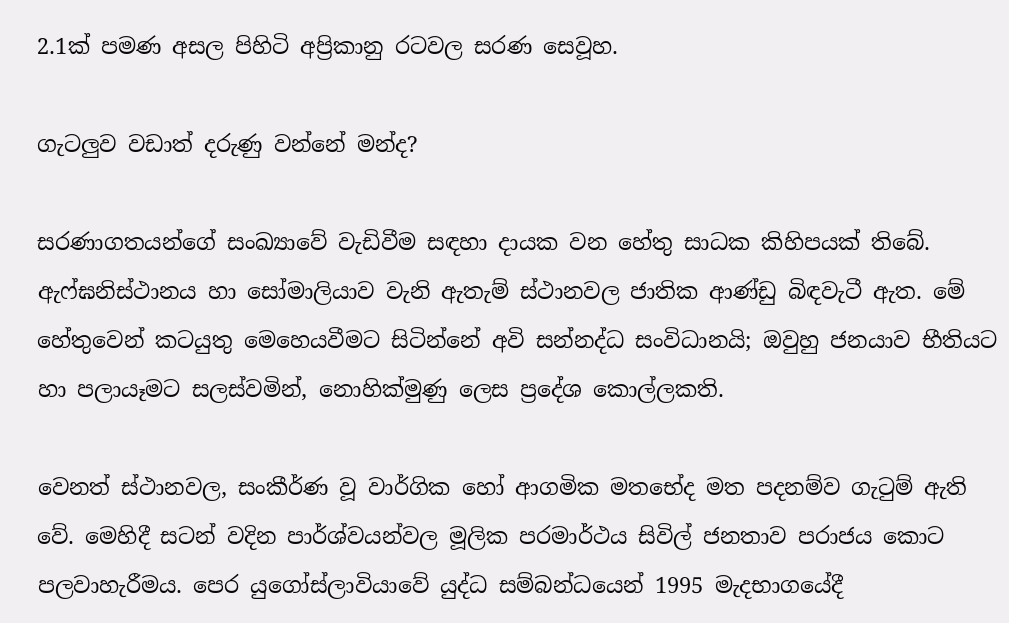2.1ක් පමණ අසල පිහිටි අප්‍රිකානු රටවල සරණ සෙවූහ.

ගැටලුව වඩාත් දරුණු වන්නේ මන්ද?

සරණාගතයන්ගේ සංඛ්‍යාවේ වැඩිවීම සඳහා දායක වන හේතු සාධක කිහිපයක් තිබේ. ඇෆ්ඝනිස්ථානය හා සෝමාලියාව වැනි ඇතැම් ස්ථානවල ජාතික ආණ්ඩු බිඳවැටී ඇත. මේ හේතුවෙන් කටයුතු මෙහෙයවීමට සිටින්නේ අවි සන්නද්ධ සංවිධානයි; ඔවුහු ජනයාව භීතියට හා පලායෑමට සලස්වමින්, නොහික්මුණු ලෙස ප්‍රදේශ කොල්ලකති.

වෙනත් ස්ථානවල, සංකීර්ණ වූ වාර්ගික හෝ ආගමික මතභේද මත පදනම්ව ගැටුම් ඇති වේ. මෙහිදී සටන් වදින පාර්ශ්වයන්වල මූලික පරමාර්ථය සිවිල් ජනතාව පරාජය කොට පලවාහැරීමය. පෙර යුගෝස්ලාවියාවේ යුද්ධ සම්බන්ධයෙන් 1995 මැදභාගයේදී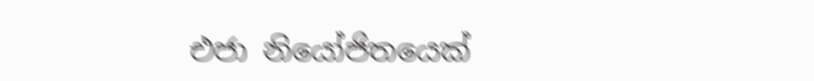එජා නියෝජිතයෙක්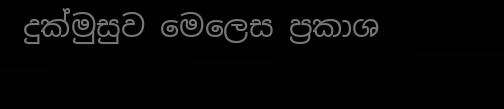දුක්මුසුව මෙලෙස ප්‍රකාශ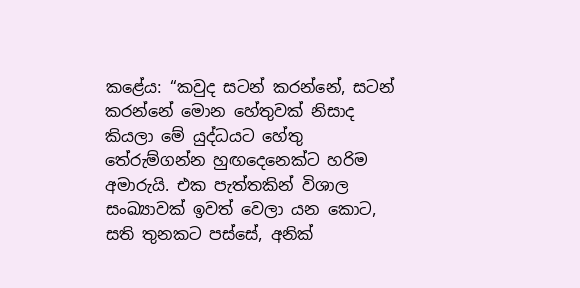කළේය: “කවුද සටන් කරන්නේ, සටන් කරන්නේ මොන හේතුවක් නිසාද කියලා මේ යුද්ධයට හේතු තේරුම්ගන්න හුඟදෙනෙක්ට හරිම අමාරුයි. එක පැත්තකින් විශාල සංඛ්‍යාවක් ඉවත් වෙලා යන කොට, සති තුනකට පස්සේ, අනික්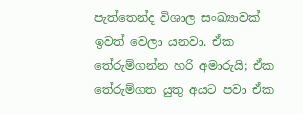පැත්තෙන්ද විශාල සංඛ්‍යාවක් ඉවත් වෙලා යනවා. ඒක තේරුම්ගන්න හරි අමාරුයි; ඒක තේරුම්ගත යුතු අයට පවා ඒක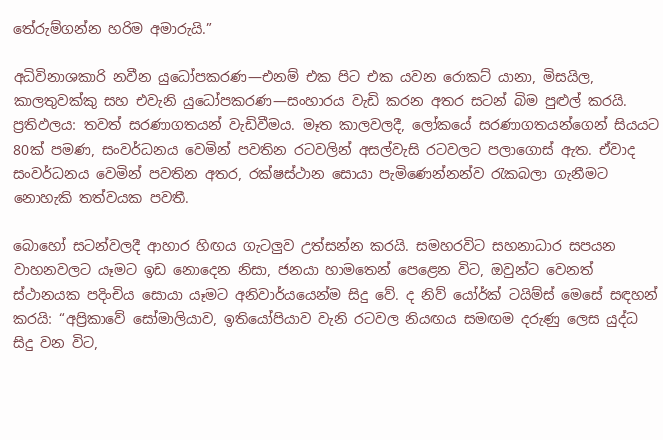තේරුම්ගන්න හරිම අමාරුයි.”

අධිවිනාශකාරි නවීන යුධෝපකරණ—එනම් එක පිට එක යවන රොකට් යානා, මිසයිල, කාලතුවක්කු සහ එවැනි යුධෝපකරණ—සංහාරය වැඩි කරන අතර සටන් බිම පුළුල් කරයි. ප්‍රතිඵලය: තවත් සරණාගතයන් වැඩිවීමය. මෑත කාලවලදී, ලෝකයේ සරණාගතයන්ගෙන් සියයට 80ක් පමණ, සංවර්ධනය වෙමින් පවතින රටවලින් අසල්වැසි රටවලට පලාගොස් ඇත. ඒවාද සංවර්ධනය වෙමින් පවතින අතර, රක්ෂස්ථාන සොයා පැමිණෙන්නන්ව රැකබලා ගැනීමට නොහැකි තත්වයක පවතී.

බොහෝ සටන්වලදී ආහාර හිඟය ගැටලුව උත්සන්න කරයි. සමහරවිට සහනාධාර සපයන වාහනවලට යෑමට ඉඩ නොදෙන නිසා, ජනයා හාමතෙන් පෙළෙන විට, ඔවුන්ට වෙනත් ස්ථානයක පදිංචිය සොයා යෑමට අනිවාර්යයෙන්ම සිදු වේ. ද නිව් යෝර්ක් ටයිම්ස් මෙසේ සඳහන් කරයි: “අප්‍රිකාවේ සෝමාලියාව, ඉතියෝපියාව වැනි රටවල නියඟය සමඟම දරුණු ලෙස යුද්ධ සිදු වන විට,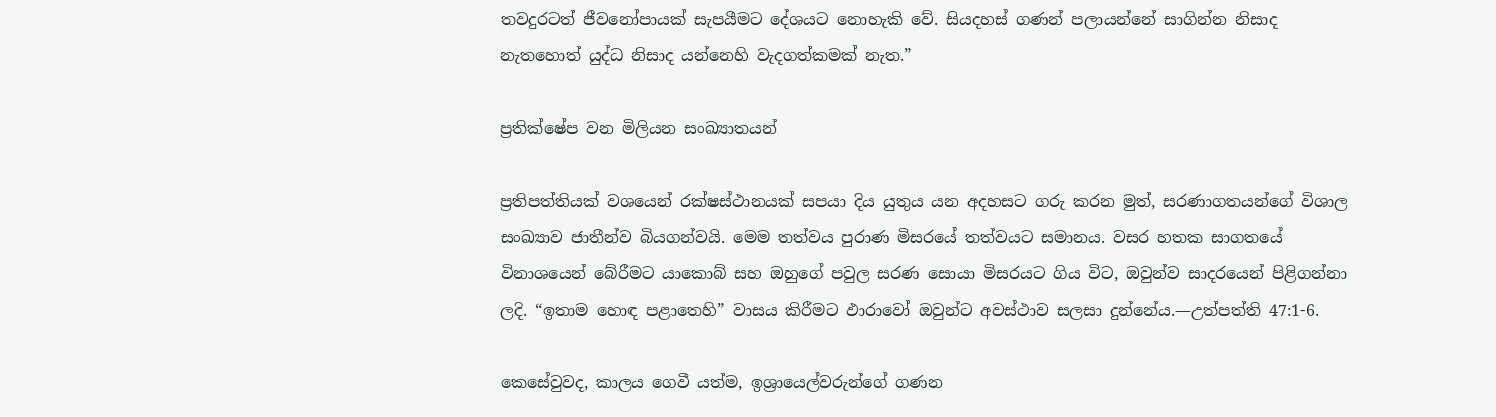තවදුරටත් ජීවනෝපායක් සැපයීමට දේශයට නොහැකි වේ. සියදහස් ගණන් පලායන්නේ සාගින්න නිසාද නැතහොත් යුද්ධ නිසාද යන්නෙහි වැදගත්කමක් නැත.”

ප්‍රතික්ෂේප වන මිලියන සංඛ්‍යාතයන්

ප්‍රතිපත්තියක් වශයෙන් රක්ෂස්ථානයක් සපයා දිය යුතුය යන අදහසට ගරු කරන මුත්, සරණාගතයන්ගේ විශාල සංඛ්‍යාව ජාතීන්ව බියගන්වයි. මෙම තත්වය පුරාණ මිසරයේ තත්වයට සමානය. වසර හතක සාගතයේ විනාශයෙන් බේරීමට යාකොබ් සහ ඔහුගේ පවුල සරණ සොයා මිසරයට ගිය විට, ඔවුන්ව සාදරයෙන් පිළිගන්නා ලදි. “ඉතාම හොඳ පළාතෙහි” වාසය කිරීමට ඵාරාවෝ ඔවුන්ට අවස්ථාව සලසා දුන්නේය.—උත්පත්ති 47:1-6.

කෙසේවුවද, කාලය ගෙවී යත්ම, ඉශ්‍රායෙල්වරුන්ගේ ගණන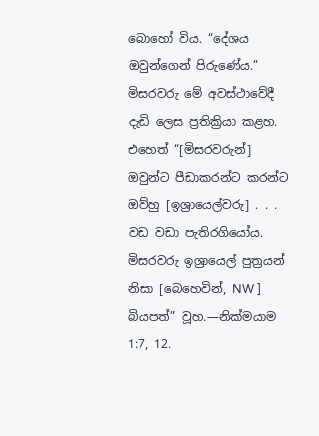බොහෝ විය. “දේශය ඔවුන්ගෙන් පිරුණේය.” මිසරවරු මේ අවස්ථාවේදී දැඩි ලෙස ප්‍රතික්‍රියා කළහ. එහෙත් “[මිසරවරුන්] ඔවුන්ට පීඩාකරන්ට කරන්ට ඔව්හු [ඉශ්‍රායෙල්වරු] . . . වඩ වඩා පැතිරගියෝය. මිසරවරු ඉශ්‍රායෙල් පුත්‍රයන් නිසා [බෙහෙවින්, NW ] බියපත්” වූහ.—නික්මයාම 1:7, 12.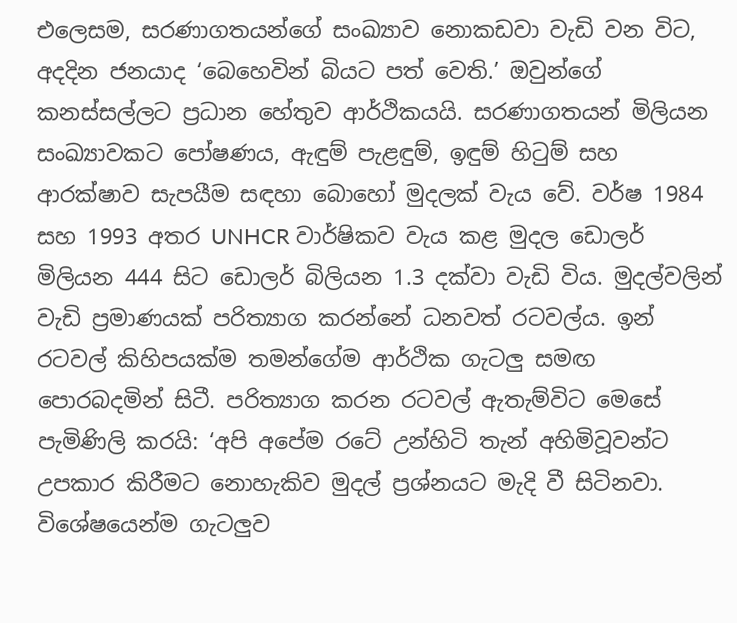එලෙසම, සරණාගතයන්ගේ සංඛ්‍යාව නොකඩවා වැඩි වන විට, අදදින ජනයාද ‘බෙහෙවින් බියට පත් වෙති.’ ඔවුන්ගේ කනස්සල්ලට ප්‍රධාන හේතුව ආර්ථිකයයි. සරණාගතයන් මිලියන සංඛ්‍යාවකට පෝෂණය, ඇඳුම් පැළඳුම්, ඉඳුම් හිටුම් සහ ආරක්ෂාව සැපයීම සඳහා බොහෝ මුදලක් වැය වේ. වර්ෂ 1984 සහ 1993 අතර UNHCR වාර්ෂිකව වැය කළ මුදල ඩොලර් මිලියන 444 සිට ඩොලර් බිලියන 1.3 දක්වා වැඩි විය. මුදල්වලින් වැඩි ප්‍රමාණයක් පරිත්‍යාග කරන්නේ ධනවත් රටවල්ය. ඉන් රටවල් කිහිපයක්ම තමන්ගේම ආර්ථික ගැටලු සමඟ පොරබදමින් සිටී. පරිත්‍යාග කරන රටවල් ඇතැම්විට මෙසේ පැමිණිලි කරයි: ‘අපි අපේම රටේ උන්හිටි තැන් අහිමිවූවන්ට උපකාර කිරීමට නොහැකිව මුදල් ප්‍රශ්නයට මැදි වී සිටිනවා. විශේෂයෙන්ම ගැටලුව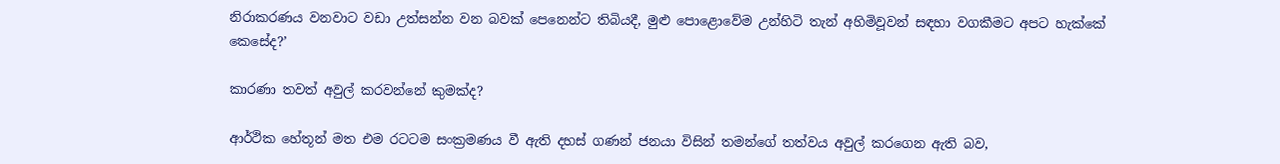නිරාකරණය වනවාට වඩා උත්සන්න වන බවක් පෙනෙන්ට තිබියදී, මුළු පොළොවේම උන්හිටි තැන් අහිමිවූවන් සඳහා වගකීමට අපට හැක්කේ කෙසේද?’

කාරණා තවත් අවුල් කරවන්නේ කුමක්ද?

ආර්ථික හේතූන් මත එම රටටම සංක්‍රමණය වී ඇති දහස් ගණන් ජනයා විසින් තමන්ගේ තත්වය අවුල් කරගෙන ඇති බව,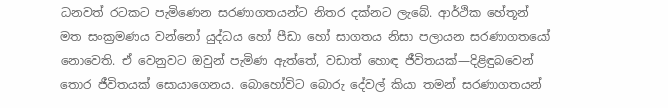ධනවත් රටකට පැමිණෙන සරණාගතයන්ට නිතර දක්නට ලැබේ. ආර්ථික හේතූන් මත සංක්‍රමණය වන්නෝ යුද්ධය හෝ පීඩා හෝ සාගතය නිසා පලායන සරණාගතයෝ නොවෙති. ඒ වෙනුවට ඔවුන් පැමිණ ඇත්තේ, වඩාත් හොඳ ජීවිතයක්—දිළිඳුබවෙන් තොර ජීවිතයක් සොයාගෙනය. බොහෝවිට බොරු දේවල් කියා තමන් සරණාගතයන්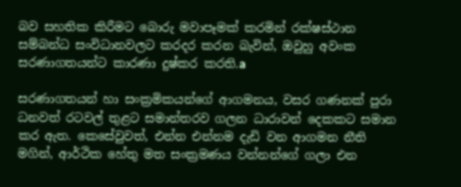බව සහතික කිරීමට බොරු මවාපෑමක් කරමින් රක්ෂස්ථාන සම්බන්ධ සංවිධානවලට කරදර කරන බැවින්, ඔවුහු අවංක සරණාගතයන්ට කාරණා දුෂ්කර කරති.a

සරණාගතයන් හා සංක්‍රමිකයන්ගේ ආගමනය, වසර ගණනක් පුරා ධනවත් රටවල් තුළට සමාන්තරව ගලන ධාරාවන් දෙකකට සමාන කර ඇත. කෙසේවුවත්, එන්න එන්නම දැඩි වන ආගමන නීති මගින්, ආර්ථික හේතු මත සංක්‍රමණය වන්නන්ගේ ගලා එන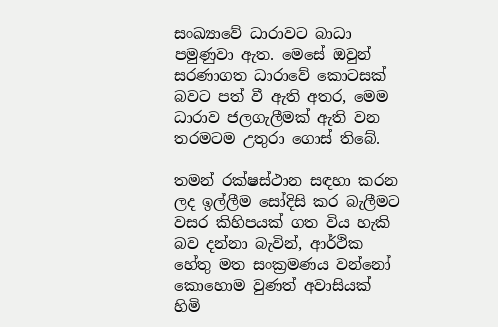සංඛ්‍යාවේ ධාරාවට බාධා පමුණුවා ඇත. මෙසේ ඔවුන් සරණාගත ධාරාවේ කොටසක් බවට පත් වී ඇති අතර, මෙම ධාරාව ජලගැලීමක් ඇති වන තරමටම උතුරා ගොස් තිබේ.

තමන් රක්ෂස්ථාන සඳහා කරන ලද ඉල්ලීම සෝදිසි කර බැලීමට වසර කිහිපයක් ගත විය හැකි බව දන්නා බැවින්, ආර්ථික හේතු මත සංක්‍රමණය වන්නෝ කොහොම වුණත් අවාසියක් හිමි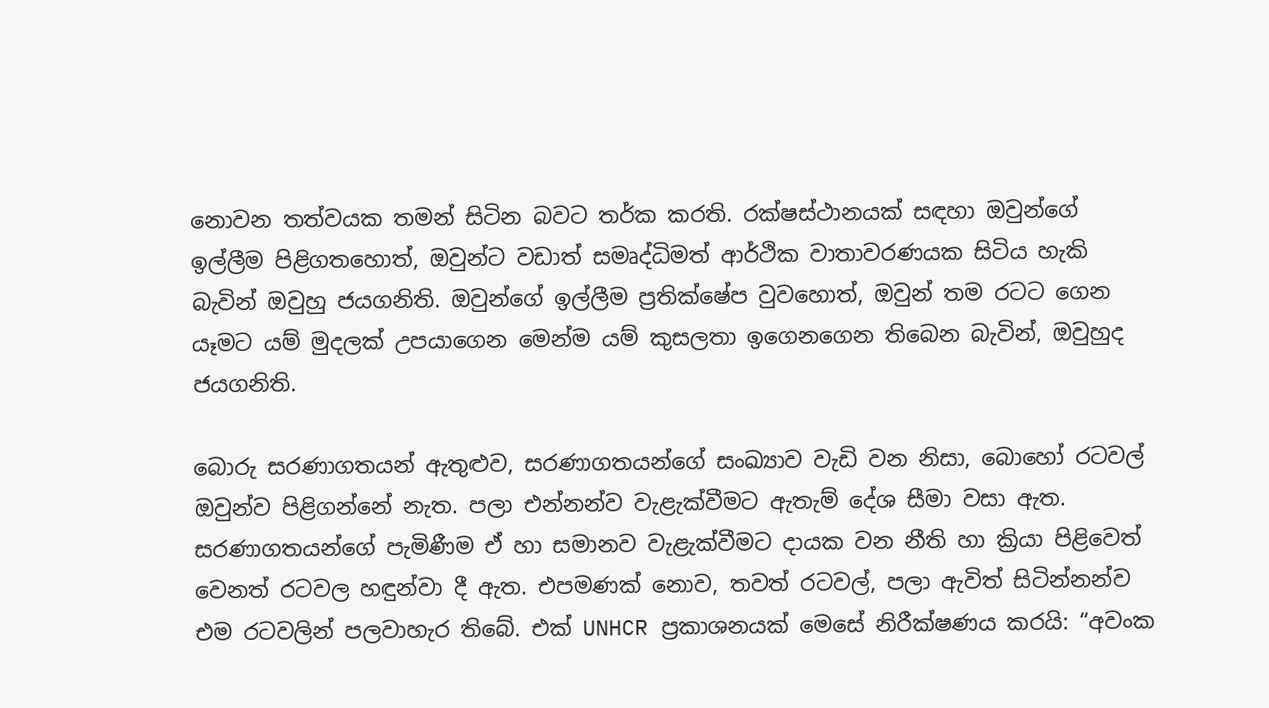නොවන තත්වයක තමන් සිටින බවට තර්ක කරති. රක්ෂස්ථානයක් සඳහා ඔවුන්ගේ ඉල්ලීම පිළිගතහොත්, ඔවුන්ට වඩාත් සමෘද්ධිමත් ආර්ථික වාතාවරණයක සිටිය හැකි බැවින් ඔවුහු ජයගනිති. ඔවුන්ගේ ඉල්ලීම ප්‍රතික්ෂේප වුවහොත්, ඔවුන් තම රටට ගෙන යෑමට යම් මුදලක් උපයාගෙන මෙන්ම යම් කුසලතා ඉගෙනගෙන තිබෙන බැවින්, ඔවුහුද ජයගනිති.

බොරු සරණාගතයන් ඇතුළුව, සරණාගතයන්ගේ සංඛ්‍යාව වැඩි වන නිසා, බොහෝ රටවල් ඔවුන්ව පිළිගන්නේ නැත. පලා එන්නන්ව වැළැක්වීමට ඇතැම් දේශ සීමා වසා ඇත. සරණාගතයන්ගේ පැමිණීම ඒ හා සමානව වැළැක්වීමට දායක වන නීති හා ක්‍රියා පිළිවෙත් වෙනත් රටවල හඳුන්වා දී ඇත. එපමණක් නොව, තවත් රටවල්, පලා ඇවිත් සිටින්නන්ව එම රටවලින් පලවාහැර තිබේ. එක් UNHCR ප්‍රකාශනයක් මෙසේ නිරීක්ෂණය කරයි: “අවංක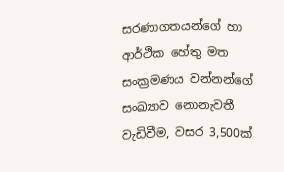සරණාගතයන්ගේ හා ආර්ථික හේතු මත සංක්‍රමණය වන්නන්ගේ සංඛ්‍යාව නොනැවතී වැඩිවීම, වසර 3,500ක්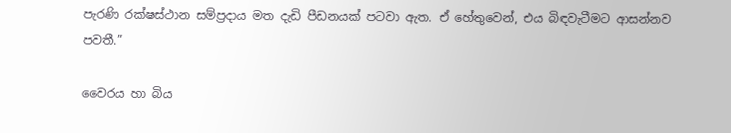පැරණි රක්ෂස්ථාන සම්ප්‍රදාය මත දැඩි පීඩනයක් පටවා ඇත. ඒ හේතුවෙන්, එය බිඳවැටීමට ආසන්නව පවතී.”

වෛරය හා බිය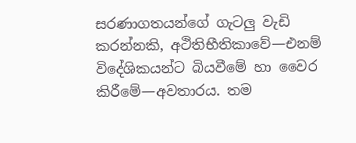සරණාගතයන්ගේ ගැටලු වැඩි කරන්නකි, අථිතිභීතිකාවේ—එනම් විදේශිකයන්ට බියවීමේ හා වෛර කිරීමේ—අවතාරය. තම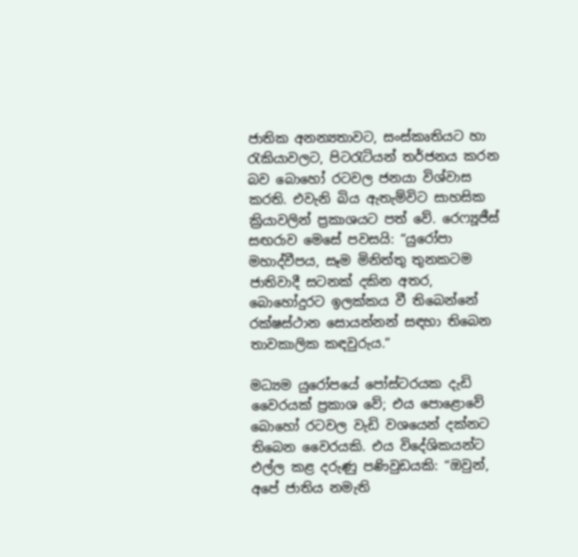ජාතික අනන්‍යතාවට, සංස්කෘතියට හා රැකියාවලට, පිටරැටියන් තර්ජනය කරන බව බොහෝ රටවල ජනයා විශ්වාස කරති. එවැනි බිය ඇතැම්විට සාහසික ක්‍රියාවලින් ප්‍රකාශයට පත් වේ. රෙෆ්‍යූජීස් සඟරාව මෙසේ පවසයි: “යුරෝපා මහාද්වීපය, සෑම මිනිත්තු තුනකටම ජාතිවාදී සටනක් දකින අතර, බොහෝදුරට ඉලක්කය වී තිබෙන්නේ රක්ෂස්ථාන සොයන්නන් සඳහා තිබෙන තාවකාලික කඳවුරුය.”

මධ්‍යම යුරෝපයේ පෝස්ටරයක දැඩි වෛරයක් ප්‍රකාශ වේ; එය පොළොවේ බොහෝ රටවල වැඩි වශයෙන් දක්නට තිබෙන වෛරයකි. එය විදේශිකයන්ට එල්ල කළ දරුණු පණිවුඩයකි: “ඔවුන්, අපේ ජාතිය නමැති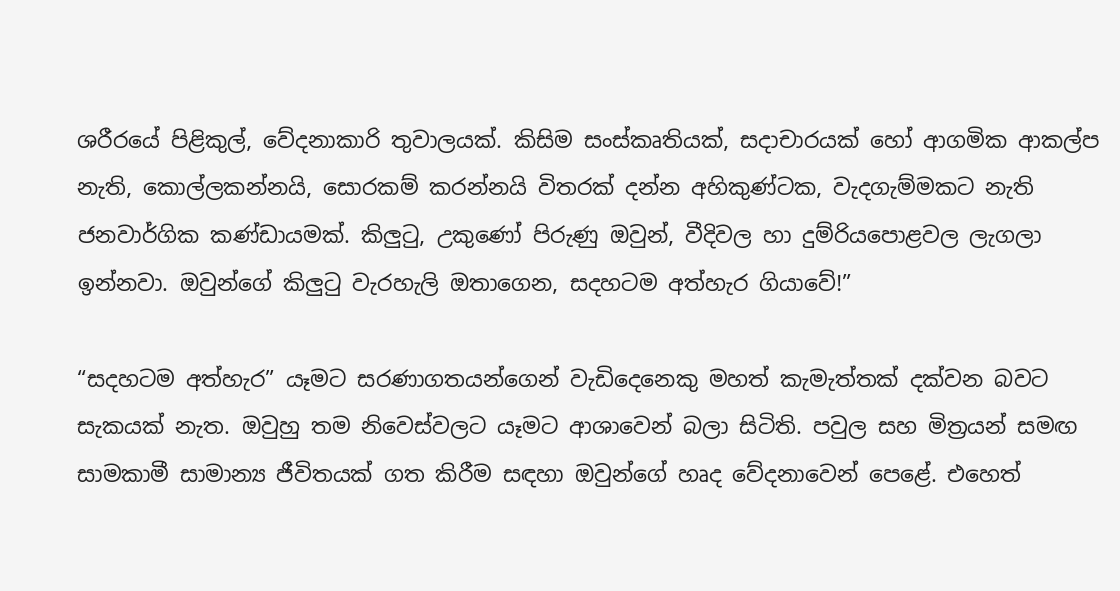ශරීරයේ පිළිකුල්, වේදනාකාරි තුවාලයක්. කිසිම සංස්කෘතියක්, සදාචාරයක් හෝ ආගමික ආකල්ප නැති, කොල්ලකන්නයි, සොරකම් කරන්නයි විතරක් දන්න අහිකුණ්ටක, වැදගැම්මකට නැති ජනවාර්ගික කණ්ඩායමක්. කිලුටු, උකුණෝ පිරුණු ඔවුන්, වීදිවල හා දුම්රියපොළවල ලැගලා ඉන්නවා. ඔවුන්ගේ කිලුටු වැරහැලි ඔතාගෙන, සදහටම අත්හැර ගියාවේ!”

“සදහටම අත්හැර” යෑමට සරණාගතයන්ගෙන් වැඩිදෙනෙකු මහත් කැමැත්තක් දක්වන බවට සැකයක් නැත. ඔවුහු තම නිවෙස්වලට යෑමට ආශාවෙන් බලා සිටිති. පවුල සහ මිත්‍රයන් සමඟ සාමකාමී සාමාන්‍ය ජීවිතයක් ගත කිරීම සඳහා ඔවුන්ගේ හෘද වේදනාවෙන් පෙළේ. එහෙත්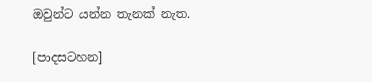ඔවුන්ට යන්න තැනක් නැත.

[පාදසටහන]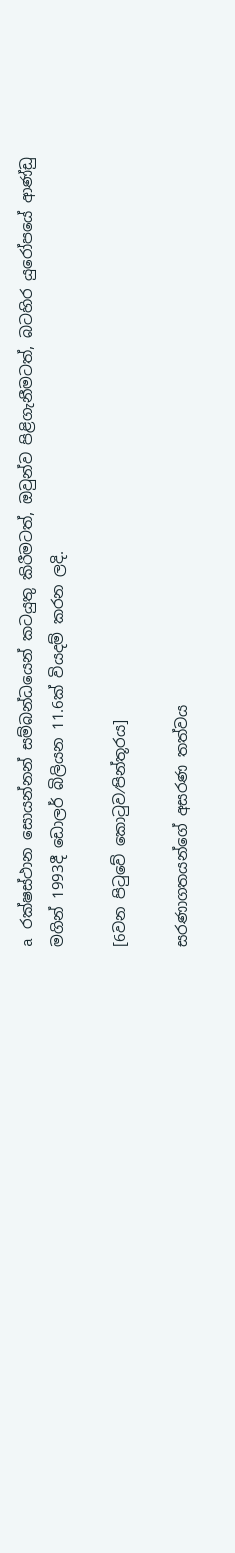a රක්ෂස්ථාන සොයන්නන් සම්බන්ධයෙන් කටයුතු කිරීමටත්, ඔවුන්ව පිළිගැනීමටත්, බටහිර යුරෝපයේ ආණ්ඩු මගින් 1993දී ඩොලර් බිලියන 11.6ක් වියදම් කරන ලදි.

[6වන පිටුවේ කොටුව⁄පින්තූරය]

සරණාගතයන්ගේ අසරණ තත්වය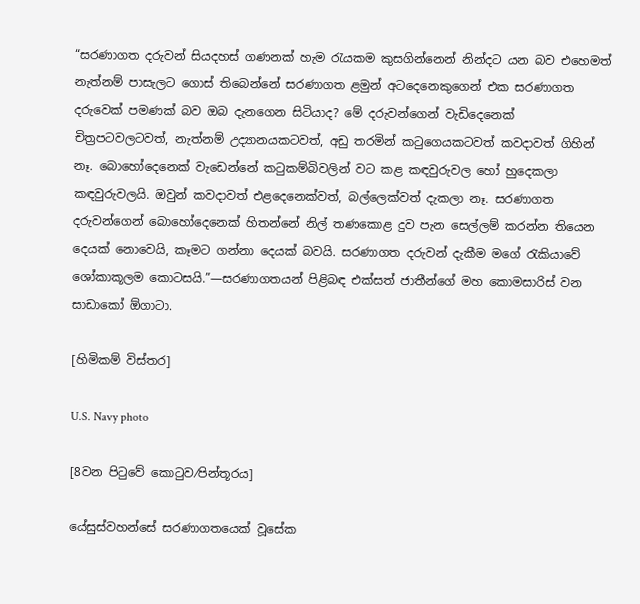“සරණාගත දරුවන් සියදහස් ගණනක් හැම රැයකම කුසගින්නෙන් නින්දට යන බව එහෙමත් නැත්නම් පාසැලට ගොස් තිබෙන්නේ සරණාගත ළමුන් අටදෙනෙකුගෙන් එක සරණාගත දරුවෙක් පමණක් බව ඔබ දැනගෙන සිටියාද? මේ දරුවන්ගෙන් වැඩිදෙනෙක් චිත්‍රපටවලටවත්, නැත්නම් උද්‍යානයකටවත්, අඩු තරමින් කටුගෙයකටවත් කවදාවත් ගිහින් නෑ. බොහෝදෙනෙක් වැඩෙන්නේ කටුකම්බිවලින් වට කළ කඳවුරුවල හෝ හුදෙකලා කඳවුරුවලයි. ඔවුන් කවදාවත් එළදෙනෙක්වත්, බල්ලෙක්වත් දැකලා නෑ. සරණාගත දරුවන්ගෙන් බොහෝදෙනෙක් හිතන්නේ නිල් තණකොළ දුව පැන සෙල්ලම් කරන්න තියෙන දෙයක් නොවෙයි, කෑමට ගන්නා දෙයක් බවයි. සරණාගත දරුවන් දැකීම මගේ රැකියාවේ ශෝකාකූලම කොටසයි.”—සරණාගතයන් පිළිබඳ එක්සත් ජාතීන්ගේ මහ කොමසාරිස් වන සාඩාකෝ ඕගාටා.

[හිමිකම් විස්තර]

U.S. Navy photo

[8වන පිටුවේ කොටුව⁄පින්තූරය]

යේසුස්වහන්සේ සරණාගතයෙක් වූසේක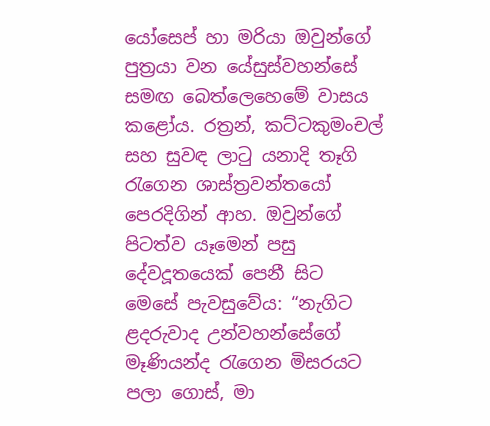යෝසෙප් හා මරියා ඔවුන්ගේ පුත්‍රයා වන යේසුස්වහන්සේ සමඟ බෙත්ලෙහෙමේ වාසය කළෝය. රත්‍රන්, කට්ටකුමංචල් සහ සුවඳ ලාටු යනාදි තෑගි රැගෙන ශාස්ත්‍රවන්තයෝ පෙරදිගින් ආහ. ඔවුන්ගේ පිටත්ව යෑමෙන් පසු දේවදූතයෙක් පෙනී සිට මෙසේ පැවසුවේය: “නැගිට ළදරුවාද උන්වහන්සේගේ මෑණියන්ද රැගෙන මිසරයට පලා ගොස්, මා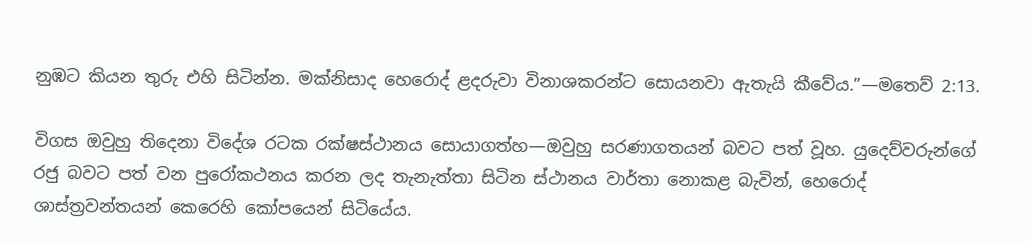නුඹට කියන තුරු එහි සිටින්න. මක්නිසාද හෙරොද් ළදරුවා විනාශකරන්ට සොයනවා ඇතැයි කීවේය.”—මතෙව් 2:13.

විගස ඔවුහු තිදෙනා විදේශ රටක රක්ෂස්ථානය සොයාගත්හ—ඔවුහු සරණාගතයන් බවට පත් වූහ. යුදෙව්වරුන්ගේ රජු බවට පත් වන පුරෝකථනය කරන ලද තැනැත්තා සිටින ස්ථානය වාර්තා නොකළ බැවින්, හෙරොද් ශාස්ත්‍රවන්තයන් කෙරෙහි කෝපයෙන් සිටියේය.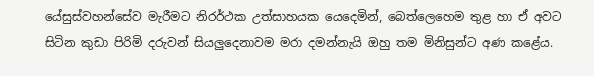යේසුස්වහන්සේව මැරීමට නිරර්ථක උත්සාහයක යෙදෙමින්, බෙත්ලෙහෙම තුළ හා ඒ අවට සිටින කුඩා පිරිමි දරුවන් සියලුදෙනාවම මරා දමන්නැයි ඔහු තම මිනිසුන්ට අණ කළේය.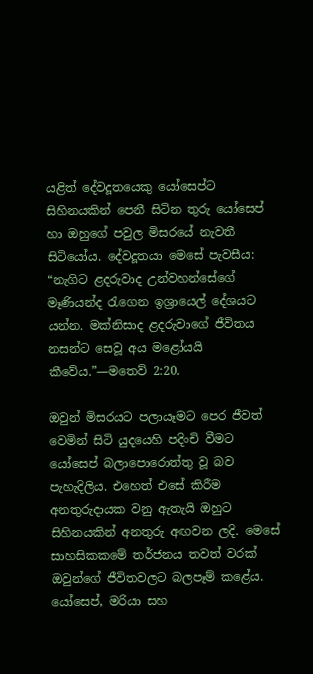යළිත් දේවදූතයෙකු යෝසෙප්ට සිහිනයකින් පෙනී සිටින තුරු යෝසෙප් හා ඔහුගේ පවුල මිසරයේ නැවතී සිටියෝය. දේවදූතයා මෙසේ පැවසීය: “නැගිට ළදරුවාද උන්වහන්සේගේ මෑණියන්ද රැගෙන ඉශ්‍රායෙල් දේශයට යන්න. මක්නිසාද ළදරුවාගේ ජීවිතය නසන්ට සෙවූ අය මළෝයයි කීවේය.”—මතෙව් 2:20.

ඔවුන් මිසරයට පලායෑමට පෙර ජීවත් වෙමින් සිටි යුදයෙහි පදිංචි වීමට යෝසෙප් බලාපොරොත්තු වූ බව පැහැදිලිය. එහෙත් එසේ කිරීම අනතුරුදායක වනු ඇතැයි ඔහුට සිහිනයකින් අනතුරු අඟවන ලදි. මෙසේ සාහසිකකමේ තර්ජනය තවත් වරක් ඔවුන්ගේ ජීවිතවලට බලපෑම් කළේය. යෝසෙප්, මරියා සහ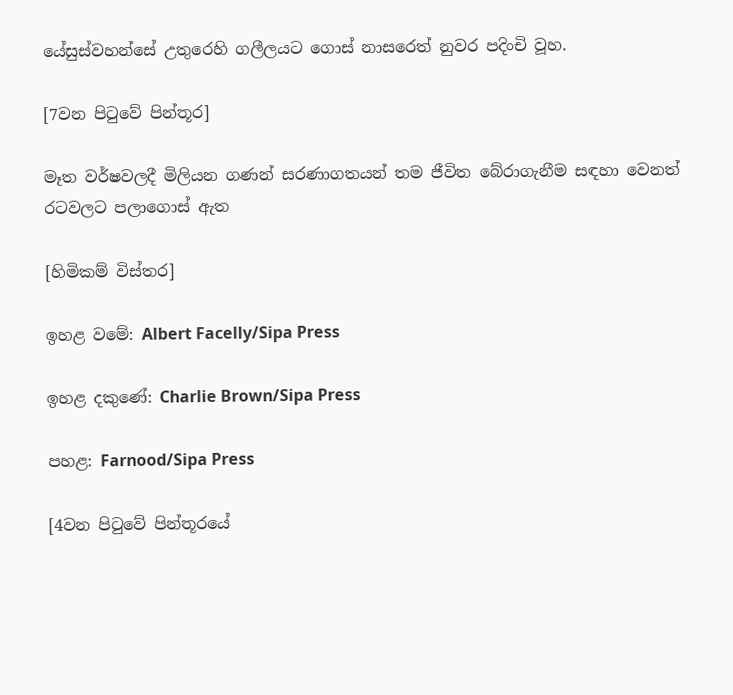යේසුස්වහන්සේ උතුරෙහි ගලීලයට ගොස් නාසරෙත් නුවර පදිංචි වූහ.

[7වන පිටුවේ පින්තූර]

මෑත වර්ෂවලදී මිලියන ගණන් සරණාගතයන් තම ජීවිත බේරාගැනීම සඳහා වෙනත් රටවලට පලාගොස් ඇත

[හිමිකම් විස්තර]

ඉහළ වමේ: Albert Facelly/Sipa Press

ඉහළ දකුණේ: Charlie Brown/Sipa Press

පහළ: Farnood/Sipa Press

[4වන පිටුවේ පින්තූරයේ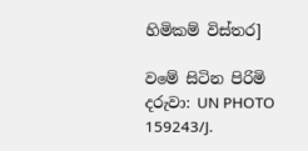හිමිකම් විස්තර]

වමේ සිටින පිරිමි දරුවා: UN PHOTO 159243/J.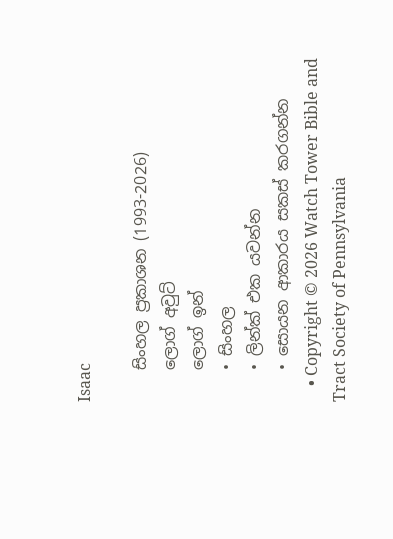Isaac

    සිංහල ප්‍රකාශන (1993-2026)
    ලොග් අවුට්
    ලොග් ඉන්
    • සිංහල
    • ලින්ක් එක යවන්න
    • සොයන ආකාරය සකස් කරගන්න
    • Copyright © 2026 Watch Tower Bible and Tract Society of Pennsylvania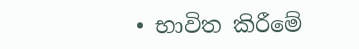• භාවිත කිරීමේ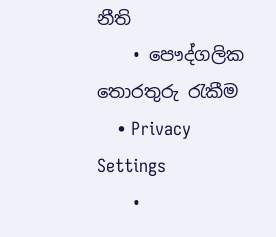නීති
    • පෞද්ගලික තොරතුරු රැකීම
    • Privacy Settings
    •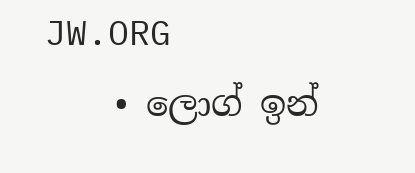JW.ORG
    • ලොග් ඉන්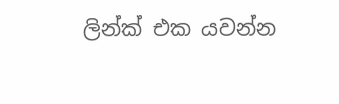ලින්ක් එක යවන්න